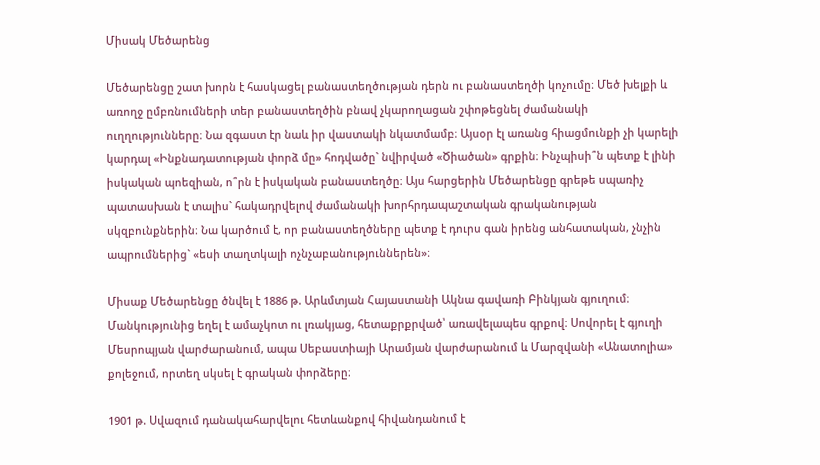Միսակ Մեծարենց

Մեծարենցը շատ խորն է հասկացել բանաստեղծության դերն ու բանաստեղծի կոչումը։ Մեծ խելքի և առողջ ըմբռնումների տեր բանաստեղծին բնավ չկարողացան շփոթեցնել ժամանակի ուղղությունները։ Նա զգաստ էր նաև իր վաստակի նկատմամբ։ Այսօր էլ առանց հիացմունքի չի կարելի կարդալ «Ինքնադատության փորձ մը» հոդվածը` նվիրված «Ծիածան» գրքին։ Ինչպիսի՞ն պետք է լինի իսկական պոեզիան, ո՞րն է իսկական բանաստեղծը։ Այս հարցերին Մեծարենցը գրեթե սպառիչ պատասխան է տալիս` հակադրվելով ժամանակի խորհրդապաշտական գրականության սկզբունքներին։ Նա կարծում է, որ բանաստեղծները պետք է դուրս գան իրենց անհատական, չնչին ապրումներից` «եսի տաղտկալի ոչնչաբանություններեն»։

Միսաք Մեծարենցը ծնվել է 1886 թ. Արևմտյան Հայաստանի Ակնա գավառի Բինկյան գյուղում։ Մանկությունից եղել է ամաչկոտ ու լռակյաց, հետաքրքրված՝ առավելապես գրքով։ Սովորել է գյուղի Մեսրոպյան վարժարանում, ապա Սեբաստիայի Արամյան վարժարանում և Մարզվանի «Անատոլիա» քոլեջում, որտեղ սկսել է գրական փորձերը։

1901 թ. Սվազում դանակահարվելու հետևանքով հիվանդանում է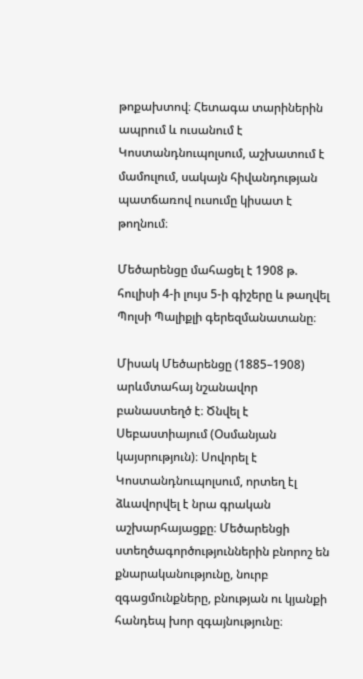թոքախտով։ Հետագա տարիներին ապրում և ուսանում է Կոստանդնուպոլսում, աշխատում է մամուլում, սակայն հիվանդության պատճառով ուսումը կիսատ է թողնում։

Մեծարենցը մահացել է 1908 թ. հուլիսի 4-ի լույս 5-ի գիշերը և թաղվել Պոլսի Պալիքլի գերեզմանատանը։

Միսակ Մեծարենցը (1885–1908) արևմտահայ նշանավոր բանաստեղծ է։ Ծնվել է Սեբաստիայում (Օսմանյան կայսրություն)։ Սովորել է Կոստանդնուպոլսում, որտեղ էլ ձևավորվել է նրա գրական աշխարհայացքը։ Մեծարենցի ստեղծագործություններին բնորոշ են քնարականությունը, նուրբ զգացմունքները, բնության ու կյանքի հանդեպ խոր զգայնությունը։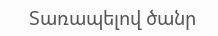Տառապելով ծանր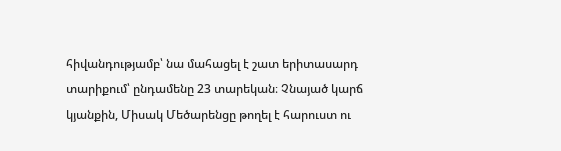հիվանդությամբ՝ նա մահացել է շատ երիտասարդ տարիքում՝ ընդամենը 23 տարեկան։ Չնայած կարճ կյանքին, Միսակ Մեծարենցը թողել է հարուստ ու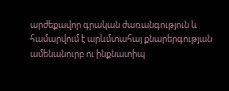արժեքավոր գրական ժառանգություն և համարվում է արևմտահայ քնարերգության ամենանուրբ ու ինքնատիպ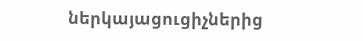ներկայացուցիչներից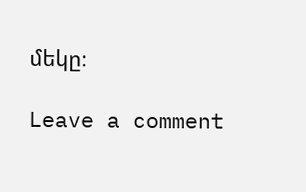մեկը։

Leave a comment